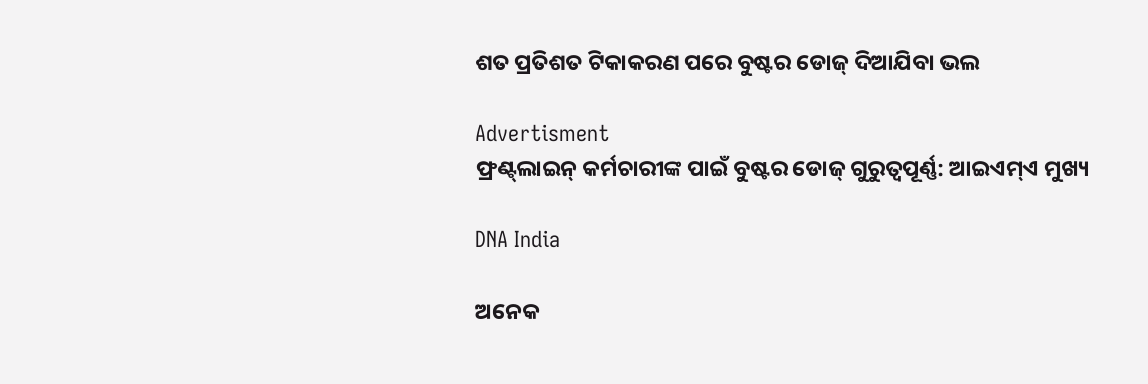ଶତ ପ୍ରତିଶତ ଟିକାକରଣ ପରେ ବୁଷ୍ଟର ଡୋଜ୍‌ ଦିଆଯିବା ଭଲ

Advertisment
ଫ୍ରଣ୍ଟ୍‌ଲାଇନ୍‌ କର୍ମଚାରୀଙ୍କ ପାଇଁ ବୁଷ୍ଟର ଡୋଜ୍‌ ଗୁରୁତ୍ବପୂର୍ଣ୍ଣ: ଆଇଏମ୍‌ଏ ମୁଖ୍ୟ

DNA India

ଅନେକ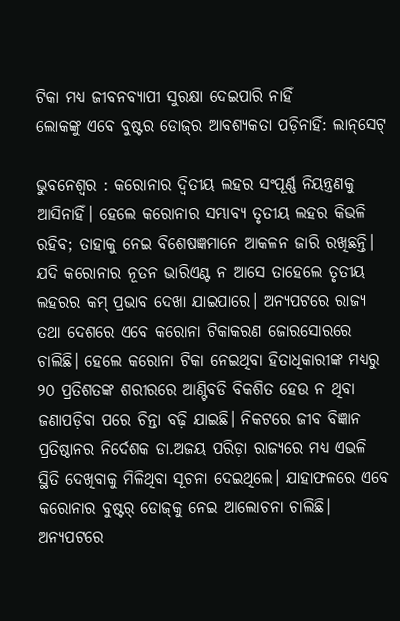ଟିକା ମଧ୍ୟ ଜୀବନବ୍ୟାପୀ ସୁରକ୍ଷା ଦେଇପାରି ନାହିଁ
ଲୋକଙ୍କୁ ଏବେ ବୁଷ୍ଟର ଡୋଜ୍‌ର ଆବଶ୍ୟକତା ପଡ଼ିନାହିଁ: ଲାନ୍‌ସେଟ୍‌

ଭୁବନେଶ୍ବର : କରୋନାର ଦ୍ବିତୀୟ ଲହର ସଂପୂର୍ଣ୍ଣ ନିୟନ୍ତ୍ରଣକୁ ଆସିନାହିଁ। ହେଲେ କରୋନାର ସମ୍ଭାବ୍ୟ ତୃତୀୟ ଲହର କିଭଳି ରହିବ; ତାହାକୁ ନେଇ ବିଶେଷଜ୍ଞମାନେ ଆକଳନ ଜାରି ରଖିଛନ୍ତି। ଯଦି କରୋନାର ନୂତନ ଭାରିଏଣ୍ଟ ନ ଆସେ ତାହେଲେ ତୃତୀୟ ଲହରର କମ୍ ପ୍ରଭାବ ଦେଖା ଯାଇପାରେ। ଅନ୍ୟପଟରେ ରାଜ୍ୟ ତଥା ଦେଶରେ ଏବେ କରୋନା ଟିକାକରଣ ଜୋରସୋରରେ ଚାଲିଛି। ହେଲେ କରୋନା ଟିକା ନେଇଥିବା ହିତାଧିକାରୀଙ୍କ ମଧ୍ୟରୁ ୨୦ ପ୍ରତିଶତଙ୍କ ଶରୀରରେ ଆଣ୍ଟିବଡି ବିକଶିତ ହେଉ ନ ଥିବା ଜଣାପଡ଼ିବା ପରେ ଚିନ୍ତା ବଢ଼ି ଯାଇଛି। ନିକଟରେ ଜୀବ ବିଜ୍ଞାନ ପ୍ରତିଷ୍ଠାନର ନିର୍ଦେଶକ ଡା.ଅଜୟ ପରିଡ଼ା ରାଜ୍ୟରେ ମଧ୍ୟ ଏଭଳି ସ୍ଥିତି ଦେଖିବାକୁ ମିଳିଥିବା ସୂଚନା ଦେଇଥିଲେ। ଯାହାଫଳରେ ଏବେ କରୋନାର ବୁଷ୍ଟର୍‌ ଡୋଜ୍‌କୁ ନେଇ ଆଲୋଚନା ଚାଲିଛି। ଅନ୍ୟପଟରେ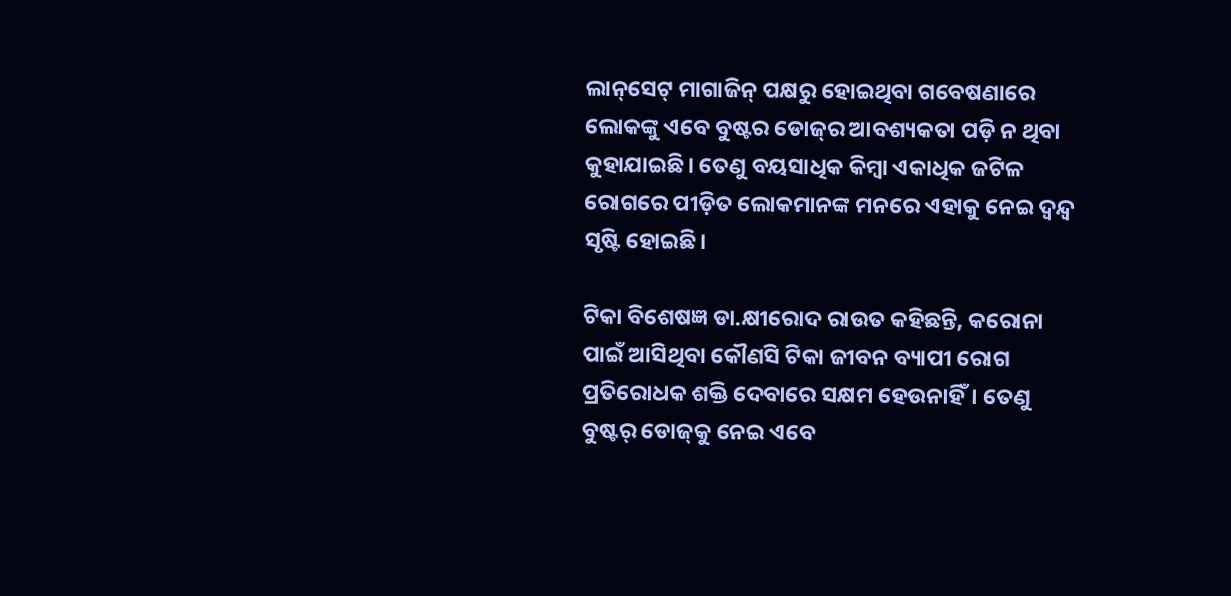ଲାନ୍‌ସେଟ୍‌ ମାଗାଜିନ୍ ପକ୍ଷରୁ ହୋଇଥିବା ଗବେଷଣାରେ ଲୋକଙ୍କୁ ଏବେ ବୁଷ୍ଟର ଡୋଜ୍‌ର ଆବଶ୍ୟକତା ପଡ଼ି ନ ଥିବା କୁହାଯାଇଛି। ତେଣୁ ବୟସାଧିକ କିମ୍ବା ଏକାଧିକ ଜଟିଳ ରୋଗରେ ପୀଡ଼ିତ ଲୋକମାନଙ୍କ ମନରେ ଏହାକୁ ନେଇ ଦ୍ବନ୍ଦ୍ବ ସୃଷ୍ଟି ହୋଇଛି।

ଟିକା ବିଶେଷଜ୍ଞ ଡା.କ୍ଷୀରୋଦ ରାଉତ କହିଛନ୍ତି, କ‌ରୋନା ପାଇଁ ଆସିଥିବା କୌଣସି ଟିକା ଜୀବନ ବ୍ୟାପୀ ରୋଗ ପ୍ରତିରୋଧକ ଶକ୍ତି ଦେବାରେ ସକ୍ଷମ ହେଉନାହିଁ। ତେଣୁ ବୁଷ୍ଟର୍‌ ଡୋଜ୍‌କୁ ନେଇ ଏବେ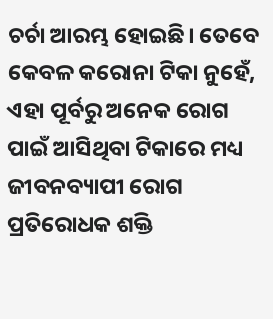ଚର୍ଚା ଆରମ୍ଭ ହୋଇଛି। ତେବେ କେବଳ କରୋନା ଟିକା ନୁହେଁ, ଏହା ପୂର୍ବରୁ ଅନେକ ରୋଗ ପାଇଁ ଆସିଥିବା ଟିକାରେ ମଧ୍ୟ ଜୀବନବ୍ୟାପୀ ରୋଗ ପ୍ରତିରୋଧକ ଶକ୍ତି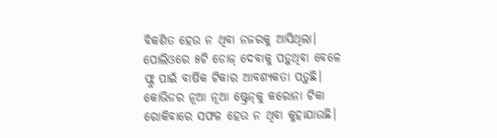ବିକଶିତ ହେଉ ନ ଥିବା ନଜରକୁ ଆସିଥିଲା। ପୋଲିଓରେ ୫ଟି ଡୋଜ୍ ଦେବାକୁ ପଡ଼ୁଥିବା ବେଳେ ଫ୍ଲୁ ପାଇଁ ବାର୍ଷିକ ଟିକାର ଆବଶ୍ୟକତା ପଡ଼ୁଛି। କୋଭିଡର ନୂଆ ନୂଆ ଷ୍ଟ୍ରେନ୍‌କୁ କରୋନା ଟିକା ରୋକିବାରେ ସଫଳ ହେ‌ଉ ନ ଥିବା କୁହାଯାଉଛି।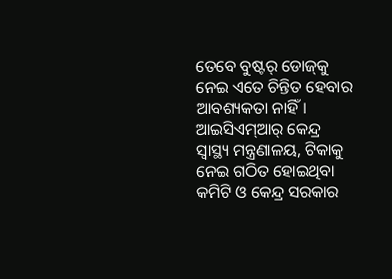ତେବେ ବୁଷ୍ଟର୍‌ ଡୋଜ୍‌କୁ ନେଇ ଏତେ ଚିନ୍ତିତ ହେବାର ଆବଶ୍ୟକତା ନାହିଁ। ଆଇସିଏମ୍‌ଆର୍‌ କେନ୍ଦ୍ର ସ୍ବାସ୍ଥ୍ୟ ମନ୍ତ୍ରଣାଳୟ, ଟିକାକୁ ନେଇ ଗଠିତ ହୋଇଥିବା କମିଟି ଓ କେନ୍ଦ୍ର ସରକାର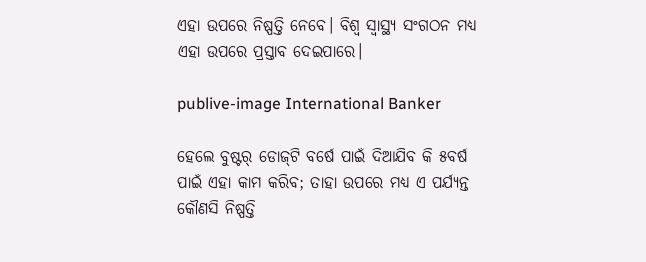ଏହା ଉପରେ ନିଷ୍ପତ୍ତି ନେବେ। ବିଶ୍ବ ସ୍ବାସ୍ଥ୍ୟ ସଂଗଠନ ମଧ୍ୟ ଏହା ଉପରେ ପ୍ରସ୍ତାବ ଦେଇପାରେ।

publive-image International Banker

ହେଲେ ବୁଷ୍ଟର୍‌ ଡୋଜ୍‌ଟି ବର୍ଷେ ପାଇଁ ଦିଆଯିବ କି ୫ବର୍ଷ ପାଇଁ ଏହା କାମ କରିବ; ତାହା ଉ‌ପରେ ମଧ୍ୟ ଏ ପର୍ଯ୍ୟନ୍ତ କୌଣସି ନିଷ୍ପତ୍ତି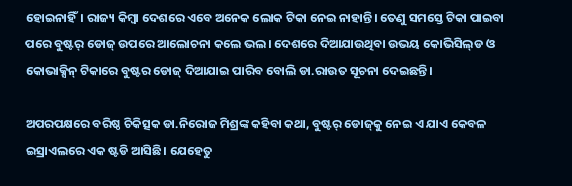ହୋଇନାହିଁ। ରାଜ୍ୟ କିମ୍ବା ଦେଶରେ ଏବେ ଅନେକ ଲୋକ ଟିକା ନେଇ ନାହାନ୍ତି। ତେଣୁ ସମସ୍ତେ ଟିକା ପାଇବା ପରେ ବୁଷ୍ଟର୍‌ ଡୋଜ୍ ଉପରେ ଆଲୋଚନା କଲେ ଭଲ। ଦେଶରେ ଦିଆଯାଉଥିବା ଉଭୟ କୋଭିସିଲ୍‌ଡ ଓ କୋଭାକ୍ସିନ୍ ଟିକାରେ ବୁଷ୍ଟର ଡୋଜ୍ ଦିଆଯାଇ ପାରିବ ବୋଲି ଡା.ରାଉତ ସୂଚନା ଦେଇଛନ୍ତି।

ଅପରପକ୍ଷରେ ବରିଷ୍ଠ ଚିକିତ୍ସକ ଡା.ନିରୋଜ ମିଶ୍ରଙ୍କ କହିବା କଥା, ବୁଷ୍ଟର୍‌ ଡୋଜ୍‌କୁ ନେଇ ଏ ଯାଏ କେବଳ ଇସ୍ରାଏଲରେ ଏକ ଷ୍ଟଡି ଆସିଛି। ଯେହେତୁ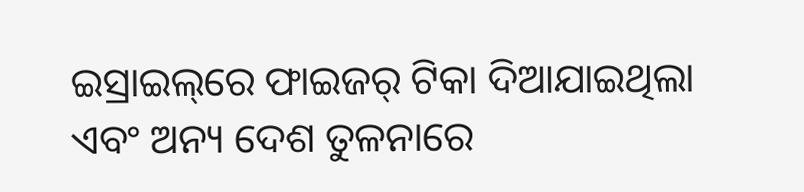ଇସ୍ରାଇଲ୍‌ରେ ଫାଇଜର୍‌ ଟିକା ଦିଆଯାଇଥିଲା ଏବଂ ଅନ୍ୟ ଦେଶ ତୁଳନାରେ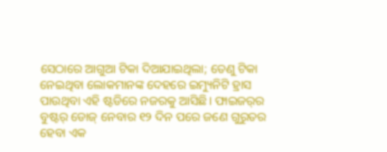ସେଠାରେ ଆଗୁଆ ଟିକା ଦିଆଯାଇଥିଲା; ତେଣୁ ଟିକା ନେଇଥିବା ଲୋକମାନଙ୍କ ଦେହରେ ଇମ୍ୟୁନିଟି ହ୍ରାସ ପାଉଥିବା ଏହି ଷ୍ଟଡିରେ ନଜରକୁ ଆସିଛି। ଫାଇଜର୍‌ର ବୁଷ୍ଟର୍‌ ଡୋଜ୍ ନେବାର ୧୨ ଦିନ ପରେ ଜଣେ ଗୁରୁତର ହେବା ଏକ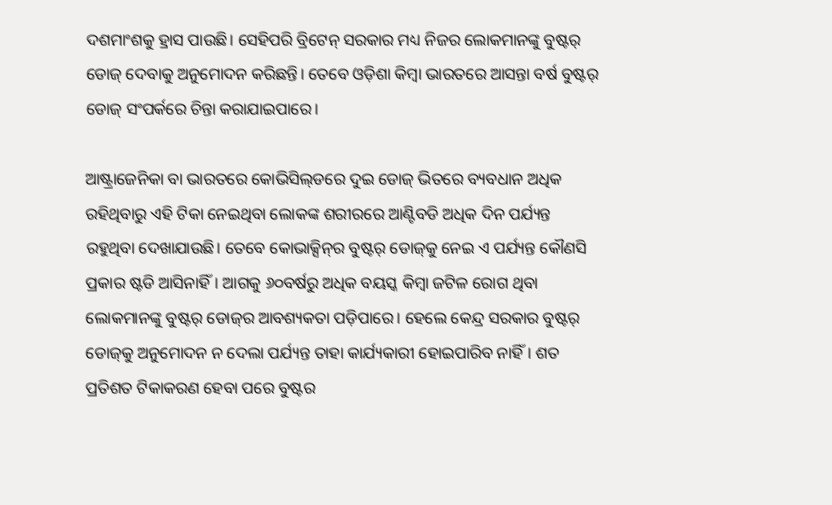ଦଶମାଂଶକୁ ହ୍ରାସ ପାଉଛି। ସେହିପରି ବ୍ରିଟେନ୍‌ ସରକାର ମଧ୍ୟ ନିଜର ଲୋକମାନଙ୍କୁ ବୁଷ୍ଟର୍‌ ଡୋଜ୍ ଦେବାକୁ ଅନୁମୋଦନ କରିଛନ୍ତି। ତେବେ ଓଡ଼ିଶା କିମ୍ବା ଭାରତରେ ଆସନ୍ତା ବର୍ଷ ବୁଷ୍ଟର୍‌ ଡୋଜ୍ ସଂପର୍କରେ ଚିନ୍ତା କରାଯାଇପାରେ।

ଆଷ୍ଟ୍ରାଜେନିକା ବା ଭାରତରେ କୋଭିସିଲ୍‌ଡରେ ଦୁଇ ଡୋଜ୍‌ ଭିତରେ ବ୍ୟବଧାନ ଅଧିକ ରହିଥିବାରୁ ଏହି ଟିକା ନେଇଥିବା ଲୋକଙ୍କ ଶରୀରରେ ଆଣ୍ଟିବଡି ଅଧିକ ଦିନ ପର୍ଯ୍ୟନ୍ତ ରହୁଥିବା ଦେଖାଯାଉଛି। ତେବେ କୋଭାକ୍ସିନ୍‌ର ବୁଷ୍ଟର୍‌ ଡୋଜ୍‌କୁ ନେଇ ଏ ପର୍ଯ୍ୟନ୍ତ କୌଣସି ପ୍ରକାର ଷ୍ଟଡି ଆସିନାହିଁ। ଆଗକୁ ୬୦ବର୍ଷରୁ ଅଧିକ ବୟସ୍କ କିମ୍ବା ଜଟିଳ ରୋଗ ଥିବା ଲୋକମାନଙ୍କୁ ବୁଷ୍ଟର୍‌ ଡୋଜ୍‌ର ଆବଶ୍ୟକତା ପଡ଼ିପାରେ। ହେଲେ କେନ୍ଦ୍ର ସରକାର ବୁଷ୍ଟର୍‌ ଡୋଜ୍‌କୁ ଅନୁମୋଦନ ନ ଦେଲା ପର୍ଯ୍ୟନ୍ତ ତାହା କାର୍ଯ୍ୟକାରୀ ହୋଇପାରିବ ନାହିଁ। ଶତ ପ୍ରତିଶତ ଟିକାକରଣ ହେବା ପରେ ବୁଷ୍ଟର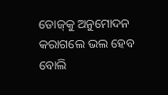ଡୋଜ୍‌କୁ ଅନୁମୋଦନ କରାଗଲେ ଭଲ ହେବ ବୋଲି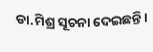ଡା.ମିଶ୍ର ସୂଚନା ଦେଇଛନ୍ତି।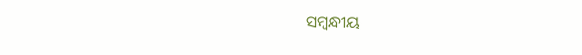ସମ୍ବନ୍ଧୀୟ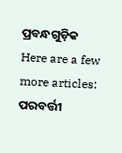ପ୍ରବନ୍ଧଗୁଡ଼ିକ
Here are a few more articles:
ପରବର୍ତ୍ତୀ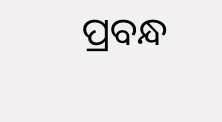ପ୍ରବନ୍ଧ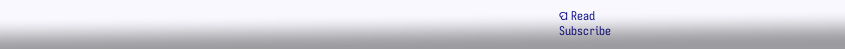ପ Read
Subscribe